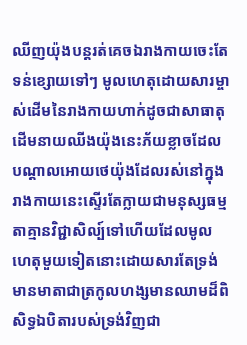ឈីញយ៉ុងបន្តរត់គេចឯរាងកាយចេះតែទន់ខ្សោយទៅៗ មូលហេតុដោយសារម្ចាស់ដើមនៃរាងកាយហាក់ដូចជាសាធាតុដើមនាយឈីងយ៉ុងនេះភ័យខ្លាចដែលបណ្ដាលអោយថេយ៉ុងដែលរស់នៅក្នុងរាងកាយនេះស្ទើរតែក្លាយជាមនុស្សធម្មតាគ្មានវិជ្ជាសិល្ប៍ទៅហើយដែលមូលហេតុមួយទៀតនោះដោយសារតែទ្រង់មានមាតាជាត្រកូលហង្សមានឈាមដ៏ពិសិទ្ធឯបិតារបស់ទ្រង់វិញជា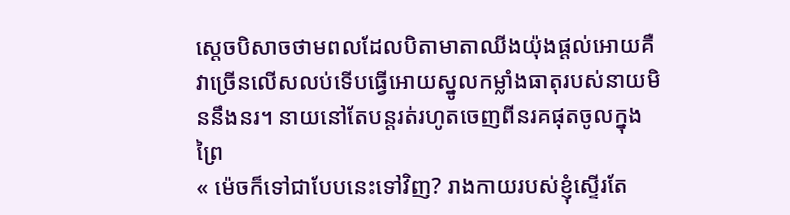ស្ដេចបិសាចថាមពលដែលបិតាមាតាឈីងយ៉ុងផ្ដល់អោយគឺវាច្រើនលើសលប់ទើបធ្វើអោយស្នូលកម្លាំងធាតុរបស់នាយមិននឹងនរ។ នាយនៅតែបន្តរត់រហូតចេញពីនរគផុតចូលក្នុងព្រៃ
« ម៉េចក៏ទៅជាបែបនេះទៅវិញ? រាងកាយរបស់ខ្ញុំស្ទើរតែ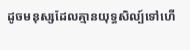ដូចមនុស្សដែលគ្មានយុទ្ធសិល្ប៍ទៅហើ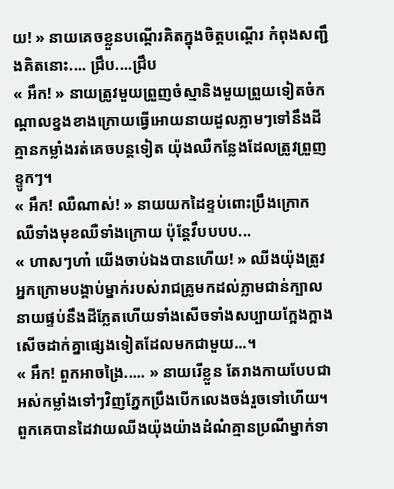យ! » នាយគេចខ្លួនបណ្ដើរគិតក្នុងចិត្តបណ្ដើរ កំពុងសញ្ជឹងគិតនោះ.... ជ្រឹប....ជ្រឹប
« អឹក! » នាយត្រូវមួយព្រួញចំស្មានិងមួយព្រួយទៀតចំកណ្ដាលខ្នងខាងក្រោយធ្វើអោយនាយដួលភ្លាមៗទៅនឹងដី គ្មានកម្លាំងរត់គេចបន្តទៀត យ៉ុងឈឺកន្លែងដែលត្រូវព្រួញខ្ទូកៗ។
« អឹក! ឈឺណាស់! » នាយយកដៃខ្ទប់ពោះប្រឹងក្រោក ឈឺទាំងមុខឈឺទាំងក្រោយ ប៉ុន្តែវឹបបបប...
« ហាសៗហា៎ យើងចាប់ឯងបានហើយ! » ឈីងយ៉ុងត្រូវអ្នកក្រោមបង្គាប់ម្នាក់របស់រាជគ្រូមកដល់ភ្លាមជាន់ក្បាលនាយផ្ទប់នឹងដីភ្លែតហើយទាំងសើចទាំងសប្បាយក្អែងក្អាងសើចដាក់គ្នាផ្សេងទៀតដែលមកជាមួយ...។
« អឹក! ពួកអាចង្រៃ..... » នាយរើខ្លួន តែរាងកាយបែបជាអស់កម្លាំងទៅៗវិញភ្នែកប្រឹងបើកលេងចង់រួចទៅហើយ។ ពួកគេបានដៃវាយឈីងយ៉ុងយ៉ាងដំណំគ្មានប្រណីម្នាក់ទា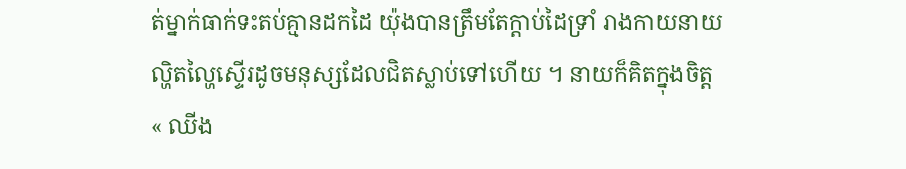ត់ម្នាក់ធាក់ទះតប់គ្មានដកដៃ យ៉ុងបានត្រឹមតែក្ដាប់ដៃទ្រាំ រាងកាយនាយល្ហិតល្ហៃស្ទើរដូចមនុស្សដែលជិតស្លាប់ទៅហើយ ។ នាយក៏គិតក្នុងចិត្ត
« ឈីង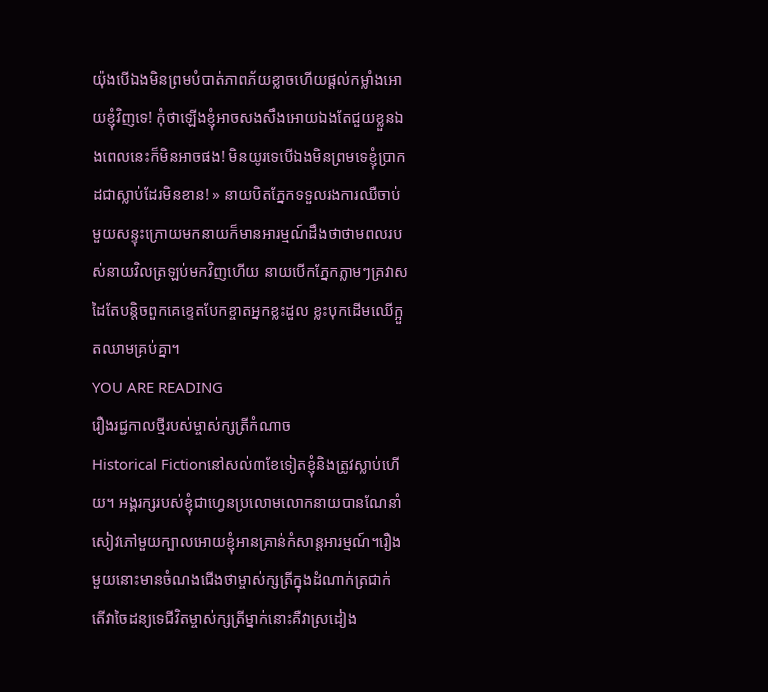យ៉ុងបើឯងមិនព្រមបំបាត់ភាពភ័យខ្លាចហើយផ្ដល់កម្លាំងអោយខ្ញុំវិញទេ! កុំថាឡើងខ្ញុំអាចសងសឹងអោយឯងតែជួយខ្លួនឯងពេលនេះក៏មិនអាចផង! មិនយូរទេបើឯងមិនព្រមទេខ្ញុំប្រាកដជាស្លាប់ដែរមិនខាន! » នាយបិតភ្នែកទទួលរងការឈឺចាប់ មួយសន្ទុះក្រោយមកនាយក៏មានអារម្មណ៍ដឹងថាថាមពលរបស់នាយវិលត្រឡប់មកវិញហើយ នាយបើកភ្នែកភ្លាមៗគ្រវាសដៃតែបន្តិចពួកគេខ្ទេតបែកខ្ចាតអ្នកខ្លះដួល ខ្លះបុកដើមឈើក្អួតឈាមគ្រប់គ្នា។
YOU ARE READING
រឿងរជ្ជកាលថ្មីរបស់ម្ចាស់ក្សត្រីកំណាច
Historical Fictionនៅសល់៣ខែទៀតខ្ញុំនិងត្រូវស្លាប់ហើយ។ អង្គរក្សរបស់ខ្ញុំជាហ្វេនប្រលោមលោកនាយបានណែនាំសៀវភៅមួយក្បាលអោយខ្ញុំអានគ្រាន់កំសាន្តអារម្មណ៍។រឿងមួយនោះមានចំណងជើងថាម្ចាស់ក្សត្រីក្នុងដំណាក់ត្រជាក់ តើវាចៃដន្យទេជីវិតម្ចាស់ក្សត្រីម្នាក់នោះគឺវាស្រដៀង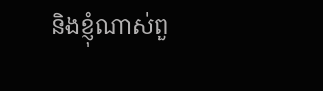និងខ្ញុំណាស់ពួ